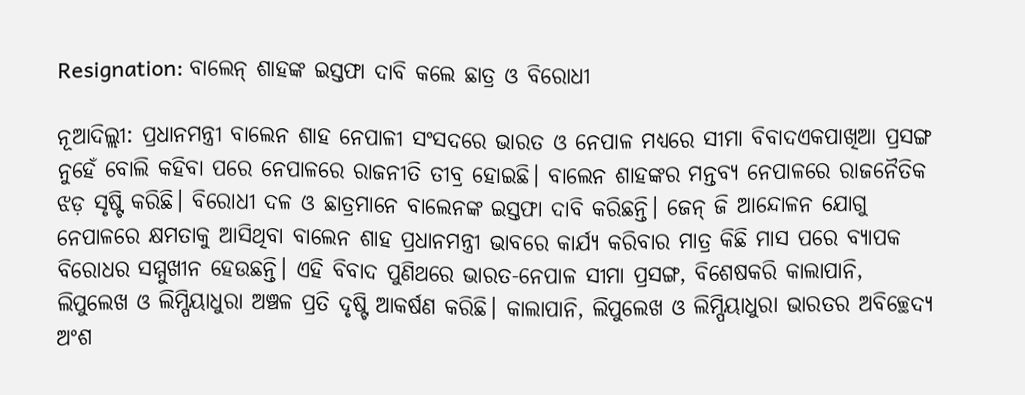Resignation: ବାଲେନ୍ ଶାହଙ୍କ ଇସ୍ତଫା ଦାବି କଲେ ଛାତ୍ର ଓ ବିରୋଧୀ

ନୂଆଦିଲ୍ଲୀ: ପ୍ରଧାନମନ୍ତ୍ରୀ ବାଲେନ ଶାହ ନେପାଳୀ ସଂସଦରେ ଭାରତ ଓ ନେପାଳ ମଧ୍ୟରେ ସୀମା ବିବାଦଏକପାଖିଆ ପ୍ରସଙ୍ଗ ନୁହେଁ ବୋଲି କହିବା ପରେ ନେପାଳରେ ରାଜନୀତି ତୀବ୍ର ହୋଇଛି। ବାଲେନ ଶାହଙ୍କର ମନ୍ତବ୍ୟ ନେପାଳରେ ରାଜନୈତିକ ଝଡ଼ ସୃଷ୍ଟି କରିଛି। ବିରୋଧୀ ଦଳ ଓ ଛାତ୍ରମାନେ ବାଲେନଙ୍କ ଇସ୍ତଫା ଦାବି କରିଛନ୍ତି। ଜେନ୍ ଜି ଆନ୍ଦୋଳନ ଯୋଗୁ ନେପାଳରେ କ୍ଷମତାକୁ ଆସିଥିବା ବାଲେନ ଶାହ ପ୍ରଧାନମନ୍ତ୍ରୀ ଭାବରେ କାର୍ଯ୍ୟ କରିବାର ମାତ୍ର କିଛି ମାସ ପରେ ବ୍ୟାପକ ବିରୋଧର ସମ୍ମୁଖୀନ ହେଉଛନ୍ତି। ଏହି ବିବାଦ ପୁଣିଥରେ ଭାରତ-ନେପାଳ ସୀମା ପ୍ରସଙ୍ଗ, ବିଶେଷକରି କାଲାପାନି, ଲିପୁଲେଖ ଓ ଲିମ୍ପିୟାଧୁରା ଅଞ୍ଚଳ ପ୍ରତି ଦୃଷ୍ଟି ଆକର୍ଷଣ କରିଛି। କାଲାପାନି, ଲିପୁଲେଖ ଓ ଲିମ୍ପିୟାଧୁରା ଭାରତର ଅବିଚ୍ଛେଦ୍ୟ ଅଂଶ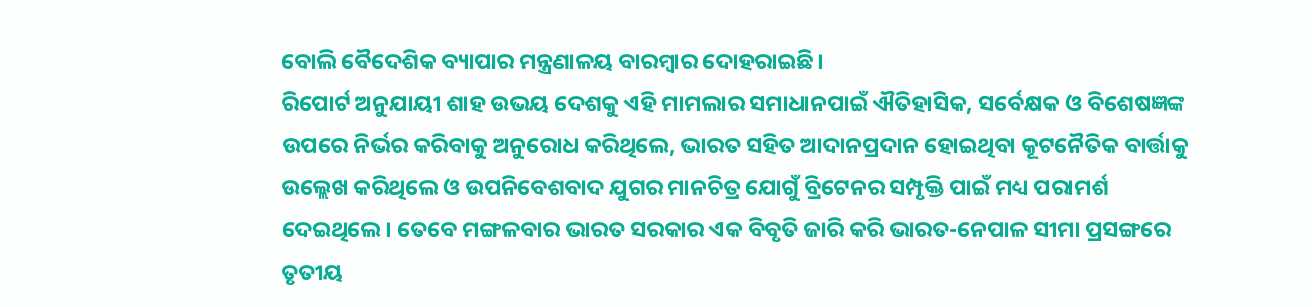ବୋଲି ବୈଦେଶିକ ବ୍ୟାପାର ମନ୍ତ୍ରଣାଳୟ ବାରମ୍ବାର ଦୋହରାଇଛି।
ରିପୋର୍ଟ ଅନୁଯାୟୀ ଶାହ ଉଭୟ ଦେଶକୁ ଏହି ମାମଲାର ସମାଧାନପାଇଁ ଐତିହାସିକ, ସର୍ବେକ୍ଷକ ଓ ବିଶେଷଜ୍ଞଙ୍କ ଉପରେ ନିର୍ଭର କରିବାକୁ ଅନୁରୋଧ କରିଥିଲେ, ଭାରତ ସହିତ ଆଦାନପ୍ରଦାନ ହୋଇଥିବା କୂଟନୈତିକ ବାର୍ତ୍ତାକୁ ଉଲ୍ଲେଖ କରିଥିଲେ ଓ ଉପନିବେଶବାଦ ଯୁଗର ମାନଚିତ୍ର ଯୋଗୁଁ ବ୍ରିଟେନର ସମ୍ପୃକ୍ତି ପାଇଁ ମଧ୍ୟ ପରାମର୍ଶ ଦେଇଥିଲେ। ତେବେ ମଙ୍ଗଳବାର ଭାରତ ସରକାର ଏକ ବିବୃତି ଜାରି କରି ଭାରତ-ନେପାଳ ସୀମା ପ୍ରସଙ୍ଗରେ ତୃତୀୟ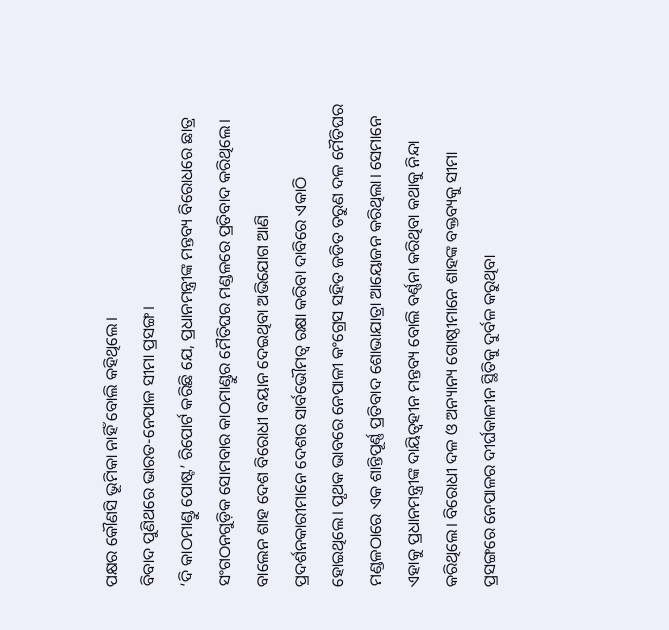ପକ୍ଷର କୌଣସି ଭୂମିକା ନାହିଁ ବୋଲି କହିଥିଲେ।
ବିବାଦ ପୁଣିଥରେ ଭାରତ-ନେପାଳ ସୀମା ପ୍ରସଙ୍ଗ।
‘ଦି କାଠମାଣ୍ଡୁ ପୋଷ୍ଟ’ ରିପୋର୍ଟ କରିଛି ଯେ, ପ୍ରଧାନମନ୍ତ୍ରୀଙ୍କ ମନ୍ତବ୍ୟ ବିରୋଧରେ ଛାତ୍ର ସଂଗଠନଗୁଡ଼ିକ ସୋମବାର କାଠମାଣ୍ଡୁର ମୈତିଘର ମଣ୍ଡଳରେ ପ୍ରତିବାଦ କରିଥିଲେ। ବାଲେନ ଶାହ ଦେଶ ବିରୋଧୀ ବୟାନ ଦେଇଥିବା ଅଭିଯୋଗ ଆଣି ପ୍ରଦର୍ଶନକାରୀମାନେ ଦେଶର ସାର୍ବଭୌମତ୍ବ ରକ୍ଷା କରିବା ଦାବିରେ ଏକାଠି ହୋଇଥିଲେ। ପୃଥକ ଭାବରେ ନେପାଳୀ କଂଗ୍ରେସ ସହିତ ଜଡିତ ତରୁଣ ଦଳ ମୈତିଘର ମଣ୍ଡଳଠାରେ ଏକ ଶାନ୍ତିପୂର୍ଣ୍ଣ ପ୍ରତିବାଦ ଶୋଭାଯାତ୍ରା ଆୟୋଜନ କରିଥିଲା। ସେମାନେ ଏହାକୁ ପ୍ରଧାନମନ୍ତ୍ରୀଙ୍କ ଦାୟିତ୍ୱହୀନ ମନ୍ତବ୍ୟ ବୋଲି ବର୍ଣ୍ଣନା କରିଥିବା କଥାକୁ ନିନ୍ଦା କରିଥିଲେ। ବିରୋଧୀ ଦଳ ଓ ଅନ୍ୟାନ୍ୟ ଗୋଷ୍ଠୀମାନେ ଶାହଙ୍କ ବକ୍ତବ୍ୟକୁ ସୀମା ପ୍ରସଙ୍ଗରେ ନେପାଳର ଦୀର୍ଘକାଳୀନ ସ୍ଥିତିକୁ ଦୁର୍ବଳ କରୁଥିବା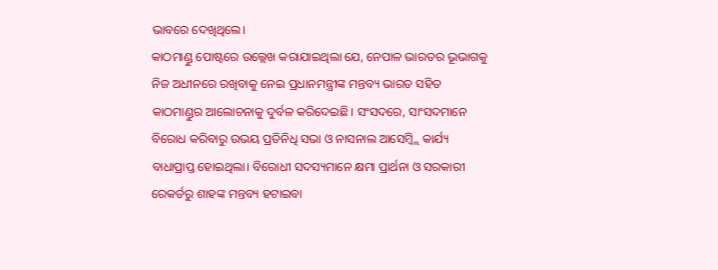ଭାବରେ ଦେଖିଥିଲେ।
କାଠମାଣ୍ଡୁ ପୋଷ୍ଟରେ ଉଲ୍ଲେଖ କରାଯାଇଥିଲା ଯେ, ନେପାଳ ଭାରତର ଭୂଭାଗକୁ ନିଜ ଅଧୀନରେ ରଖିବାକୁ ନେଇ ପ୍ରଧାନମନ୍ତ୍ରୀଙ୍କ ମନ୍ତବ୍ୟ ଭାରତ ସହିତ କାଠମାଣ୍ଡୁର ଆଲୋଚନାକୁ ଦୁର୍ବଳ କରିଦେଇଛି। ସଂସଦରେ, ସାଂସଦମାନେ ବିରୋଧ କରିବାରୁ ଉଭୟ ପ୍ରତିନିଧି ସଭା ଓ ନାସନାଲ ଆସେମ୍ବ୍ଲି କାର୍ଯ୍ୟ ବାଧାପ୍ରାପ୍ତ ହୋଇଥିଲା। ବିରୋଧୀ ସଦସ୍ୟମାନେ କ୍ଷମା ପ୍ରାର୍ଥନା ଓ ସରକାରୀ ରେକର୍ଡରୁ ଶାହଙ୍କ ମନ୍ତବ୍ୟ ହଟାଇବା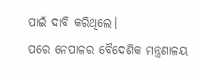ପାଇଁ ଦାବି କରିଥିଲେ।
ପରେ ନେପାଳର ବୈଦେଶିକ ମନ୍ତ୍ରଣାଳୟ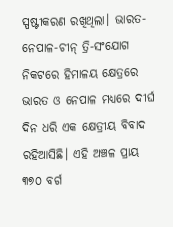ସ୍ପଷ୍ଟୀକରଣ ରଖିଥିଲା। ଭାରତ-ନେପାଳ-ଚୀନ୍ ତ୍ରି-ସଂଯୋଗ ନିକଟରେ ହିମାଳୟ କ୍ଷେତ୍ରରେ ଭାରତ ଓ ନେପାଳ ମଧ୍ୟରେ ଦୀର୍ଘ ଦିନ ଧରି ଏକ କ୍ଷେତ୍ରୀୟ ବିବାଦ ରହିଆସିଛି। ଏହି ଅଞ୍ଚଳ ପ୍ରାୟ ୩୭୦ ବର୍ଗ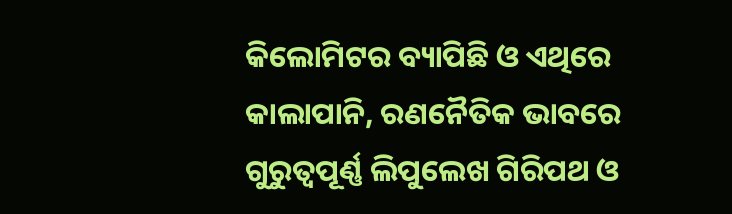କିଲୋମିଟର ବ୍ୟାପିଛି ଓ ଏଥିରେ କାଲାପାନି, ରଣନୈତିକ ଭାବରେ ଗୁରୁତ୍ୱପୂର୍ଣ୍ଣ ଲିପୁଲେଖ ଗିରିପଥ ଓ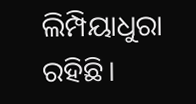ଲିମ୍ପିୟାଧୁରା ରହିଛି।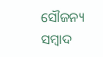ସୌଜନ୍ୟ ସମ୍ବାଦ